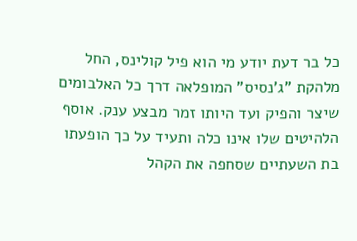כל בר דעת יודע מי הוא פיל קולינס, החל מלהקת "ג'נסיס" המופלאה דרך כל האלבומים שיצר והפיק ועד היותו זמר מבצע ענק. אוסף הלהיטים שלו אינו כלה ותעיד על כך הופעתו בת השעתיים שסחפה את הקהל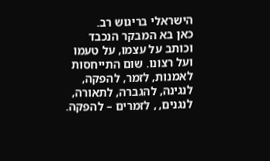הישראלי בריגוש רב.
כאן בא המבקר הנכבד וכותב על עצמו, על טעמו ועל רצונו. שום התייחסות לאמנות, לזמר, להפקה, לנגינה, להגברה, לתאורה, לנגנים, , לזמרים – להפקה.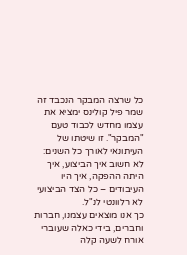כל שרצה המבקר הנכבד זה שמר פיל קולינס ימציא את עצמו מחדש לכבוד טעם "המבקר". זו שיטתו של העיתונאי לאורך כל השנים: לא חשוב איך הביצוע, איך היתה ההפקה, איך היו העיבודים – כל הצד הביצועי לא רלוונטי לנ"ל.
כך אנו מוצאים עצמנו, חברות וחברים, בידי כאלה שעוברי אורח לשעה קלה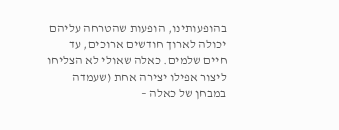בהופעותינו, הופעות שהטרחה עליהם יכולה לארוך חודשים ארוכים, עד חיים שלמים. כאלה שאולי לא הצליחו ליצור אפילו יצירה אחת (שעמדה במבחן של כאלה –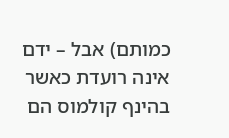כמותם) אבל – ידם אינה רועדת כאשר בהינף קולמוס הם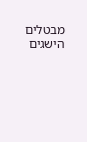מבטלים הישגים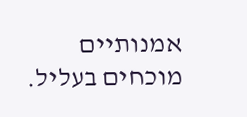אמנותיים מוכחים בעליל.